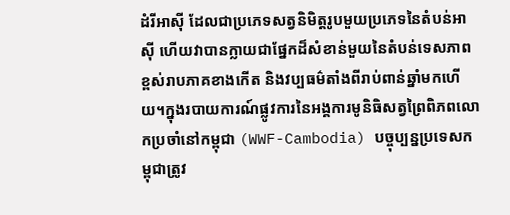ដំរីអាស៊ី ដែលជាប្រភេទសត្វនិមិត្តរូបមួយប្រភេទនៃតំបន់អាស៊ី ហើយវាបានក្លាយជាផ្នែកដ៏សំខាន់មួយនៃតំបន់ទេសភាពខ្ពស់រាបភាគខាងកើត និងវប្បធម៌តាំងពីរាប់ពាន់ឆ្នាំមកហើយ។ក្នុងរបាយការណ៍ផ្លូវការនៃអង្គការមូនិធិសត្វព្រៃពិភពលោកប្រចាំនៅកម្ពុជា (WWF-Cambodia) បច្ចុប្បន្នប្រទេសកម្ពុជាត្រូវ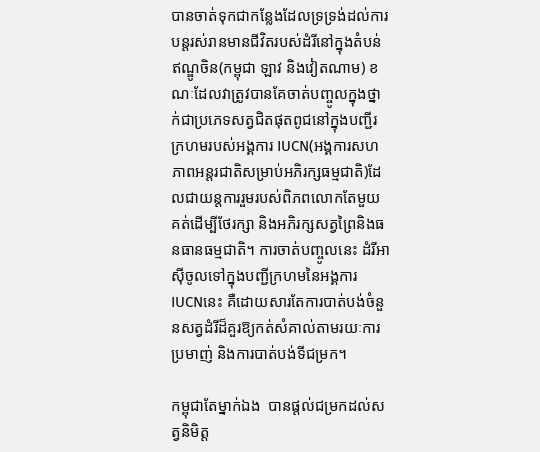បានចាត់ទុកជាកន្លែងដែលទ្រទ្រង់ដល់ការបន្តរស់រានមានជីវិតរបស់ដំរីនៅក្នុងតំបន់ឥណ្ឌូចិន(កម្ពុជា ឡាវ និងវៀតណាម) ខណៈដែលវាត្រូវបានគែចាត់បញ្ចូលក្នុងថ្នាក់ជាប្រភេទសត្វជិតផុតពូជនៅក្នុងបញ្ជីរ ក្រហមរបស់អង្គការ IUCN(អង្គការសហភាពអន្តរជាតិសម្រាប់អភិរក្សធម្មជាតិ)ដែលជាយន្តការរួមរបស់ពិភពលោកតែមួយគត់ដើម្បីថែរក្សា និងអភិរក្សសត្វព្រៃនិងធនធានធម្មជាតិ។ ការចាត់បញ្ចូលនេះ ដំរីអាស៊ីចូលទៅក្នុងបញ្ជីក្រហមនៃអង្គការ IUCNនេះ គឺដោយសារតែការបាត់បង់ចំនួនសត្វដំរីដ៏គួរឱ្យកត់សំគាល់តាមរយៈការប្រមាញ់ និងការបាត់បង់ទីជម្រក។

កម្ពុជាតែម្នាក់ឯង  បានផ្តល់ជម្រកដល់សត្វនិមិត្ត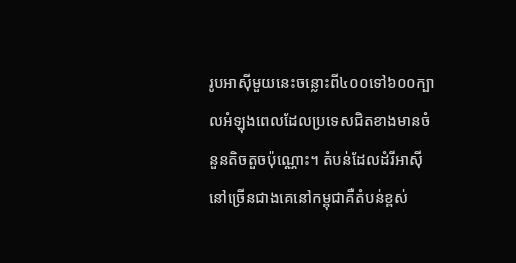រូបអាស៊ីមួយនេះចន្លោះពី៤០០ទៅ៦០០ក្បាលអំឡុងពេលដែលប្រទេសជិតខាងមានចំនួនតិចតួចប៉ុណ្ណោះ។ តំបន់ដែលដំរីអាស៊ីនៅច្រើនជាងគេនៅកម្ពុជាគឺតំបន់ខ្ពស់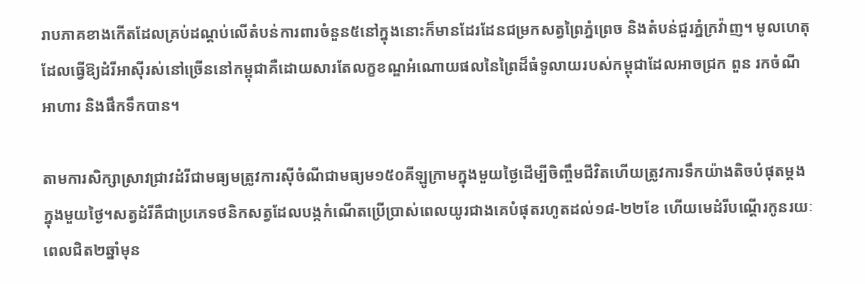រាបភាគខាងកើតដែលគ្រប់ដណ្តប់លើតំបន់ការពារចំនួន៥នៅក្នុងនោះក៏មានដែរដែនជម្រកសត្វព្រៃភ្នំព្រេច និងតំបន់ជួរភ្នំក្រវ៉ាញ។ មូលហេតុដែលធ្វើឱ្យដំរីអាស៊ីរស់នៅច្រើននៅកម្ពុជាគឺដោយសារតែលក្ខខណ្ឌអំណោយផលនៃព្រៃដ៏ធំទូលាយរបស់កម្ពុជាដែលអាចជ្រក ពួន រកចំណីអាហារ និងផឹកទឹកបាន។

តាមការសិក្សាស្រាវជ្រាវដំរីជាមធ្យមត្រូវការស៊ីចំណីជាមធ្យម១៥០គីឡូក្រាមក្នុងមួយថ្ងៃដើម្បីចិញ្ចឹមជីវិតហើយត្រូវការទឹកយ៉ាងតិចបំផុតម្តងក្នុងមួយថ្ងៃ។សត្វដំរីគឺជាប្រភេទថនិកសត្វដែលបង្កកំណើតប្រើប្រាស់ពេលយូរជាងគេបំផុតរហូតដល់១៨-២២ខែ ហើយមេដំរីបណ្តើរកូនរយៈពេលជិត២ឆ្នាំមុន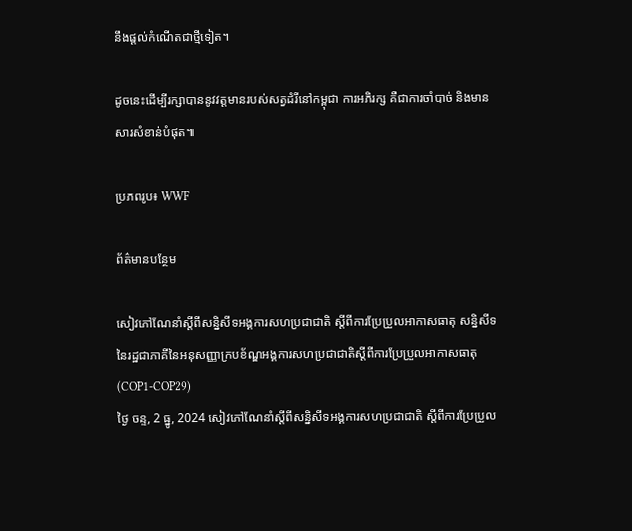នឹងផ្តល់កំណើតជាថ្មីទៀត។

ដូចនេះដើម្បីរក្សាបាននូវវត្តមានរបស់សត្វដំរីនៅកម្ពុជា ការអភិរក្ស គឺជាការចាំបាច់ និងមានសារសំខាន់បំផុត៕

ប្រភពរូប៖ WWF

ព័ត៌មានបន្ថែម

សៀវភៅណែនាំស្តីពីសន្និសីទអង្គការសហប្រជាជាតិ ស្តីពីការប្រែប្រួលអាកាសធាតុ សន្និសីទនៃរដ្ឋជាភាគីនៃអនុសញ្ញាក្របខ័ណ្ឌអង្គការសហប្រជាជាតិស្តីពីការប្រែប្រួលអាកាសធាតុ (COP1-COP29)
ថ្ងៃ ចន្ទ, 2 ធ្នូ, 2024 សៀវភៅណែនាំស្តីពីសន្និសីទអង្គការសហប្រជាជាតិ ស្តីពីការប្រែប្រួល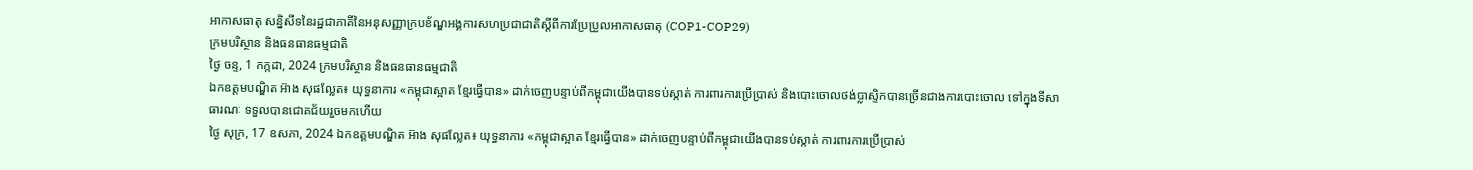អាកាសធាតុ សន្និសីទនៃរដ្ឋជាភាគីនៃអនុសញ្ញាក្របខ័ណ្ឌអង្គការសហប្រជាជាតិស្តីពីការប្រែប្រួលអាកាសធាតុ (COP1-COP29)
ក្រមបរិស្ថាន និងធនធានធម្មជាតិ
ថ្ងៃ ចន្ទ, 1 កក្កដា, 2024 ក្រមបរិស្ថាន និងធនធានធម្មជាតិ
ឯកឧត្តមបណ្ឌិត អ៊ាង សុផល្លែត៖ យុទ្ធនាការ «កម្ពុជាស្អាត ខ្មែរធ្វើបាន» ដាក់ចេញបន្ទាប់ពីកម្ពុជាយើងបានទប់ស្កាត់ ការពារការប្រើប្រាស់ និងបោះចោលថង់ប្លាស្ទិកបានច្រើនជាងការបោះចោល ទៅក្នុងទីសាធារណៈ ទទួលបានជោគជ័យរួចមកហើយ
ថ្ងៃ សុក្រ, 17 ឧសភា, 2024 ឯកឧត្តមបណ្ឌិត អ៊ាង សុផល្លែត៖ យុទ្ធនាការ «កម្ពុជាស្អាត ខ្មែរធ្វើបាន» ដាក់ចេញបន្ទាប់ពីកម្ពុជាយើងបានទប់ស្កាត់ ការពារការប្រើប្រាស់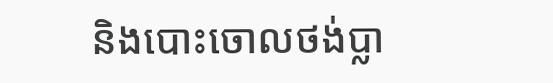និងបោះចោលថង់ប្លា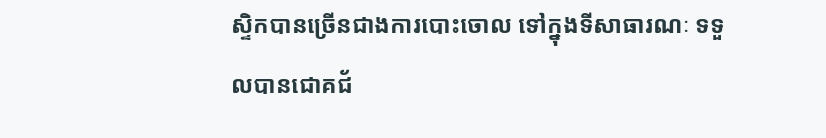ស្ទិកបានច្រើនជាងការបោះចោល ទៅក្នុងទីសាធារណៈ ទទួលបានជោគជ័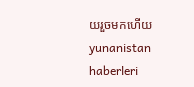យរួចមកហើយ
yunanistan haberleri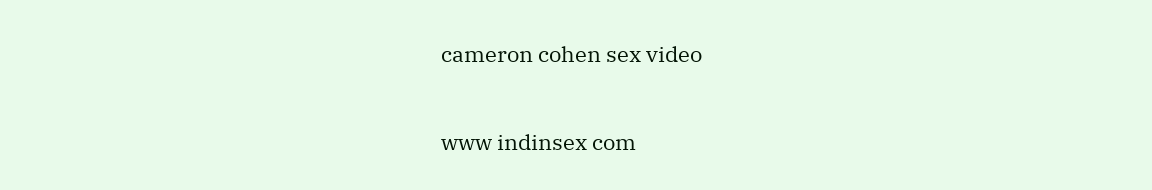cameron cohen sex video

www indinsex com